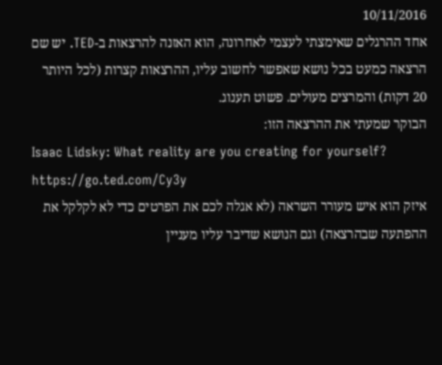10/11/2016
אחד ההרגלים שאימצתי לעצמי לאחרונה, הוא האזנה להרצאות ב-TED. יש שם הרצאה כמעט בכל נושא שאפשר לחשוב עליו, ההרצאות קצרות (לכל היותר 20 דקות) והמרצים מעולים. פשוט תענוג.
הבוקר שמעתי את ההרצאה הזו:
Isaac Lidsky: What reality are you creating for yourself?
https://go.ted.com/Cy3y
איזק הוא איש מעורר השראה (לא אגלה לכם את הפרטים כדי לא לקלקל את ההפתעה שבהרצאה) וגם הנושא שדיבר עליו מעניין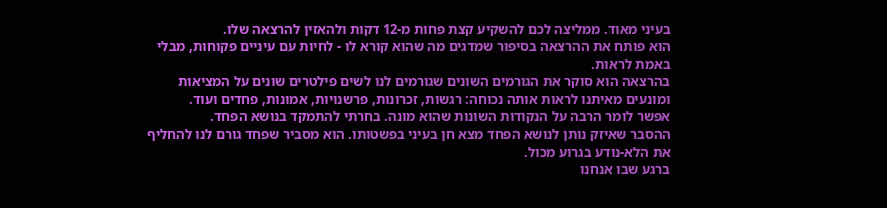בעיני מאוד. ממליצה לכם להשקיע קצת פחות מ-12 דקות ולהאזין להרצאה שלו.
הוא פותח את ההרצאה בסיפור שמדגים מה שהוא קורא לו - לחיות עם עיניים פקוחות, מבלי באמת לראות.
בהרצאה הוא סוקר את הגורמים השונים שגורמים לנו לשים פילטרים שונים על המציאות ומונעים מאיתנו לראות אותה נכוחה: רגשות, זכרונות, פרשנויות, אמונות, פחדים ועוד.
אפשר לומר הרבה על הנקודות השונות שהוא מונה. בחרתי להתמקד בנושא הפחד.
ההסבר שאיזק נותן לנושא הפחד מצא חן בעיני בפשטותו. הוא מסביר שפחד גורם לנו להחליף את הלא-נודע בגרוע מכול.
ברגע שבו אנחנו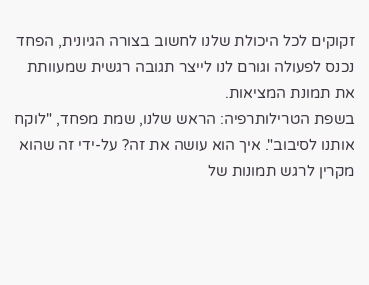זקוקים לכל היכולת שלנו לחשוב בצורה הגיונית, הפחד נכנס לפעולה וגורם לנו לייצר תגובה רגשית שמעוותת את תמונת המציאות.
בשפת הטרילותרפיה: הראש שלנו, שמת מפחד, "לוקח אותנו לסיבוב". איך הוא עושה את זה? על-ידי זה שהוא מקרין לרגש תמונות של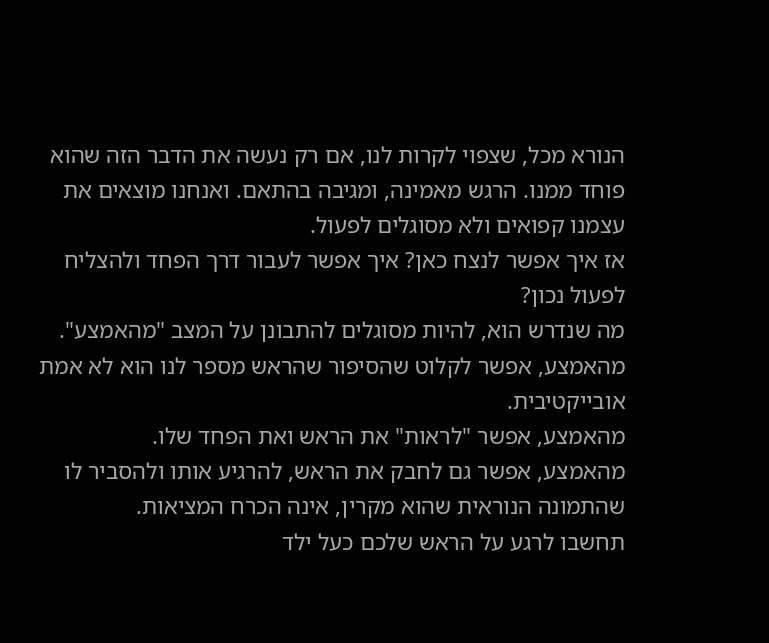הנורא מכל, שצפוי לקרות לנו, אם רק נעשה את הדבר הזה שהוא פוחד ממנו. הרגש מאמינה, ומגיבה בהתאם. ואנחנו מוצאים את עצמנו קפואים ולא מסוגלים לפעול.
אז איך אפשר לנצח כאן? איך אפשר לעבור דרך הפחד ולהצליח לפעול נכון?
מה שנדרש הוא, להיות מסוגלים להתבונן על המצב "מהאמצע".
מהאמצע, אפשר לקלוט שהסיפור שהראש מספר לנו הוא לא אמת אובייקטיבית.
מהאמצע, אפשר "לראות" את הראש ואת הפחד שלו.
מהאמצע, אפשר גם לחבק את הראש, להרגיע אותו ולהסביר לו שהתמונה הנוראית שהוא מקרין, אינה הכרח המציאות.
תחשבו לרגע על הראש שלכם כעל ילד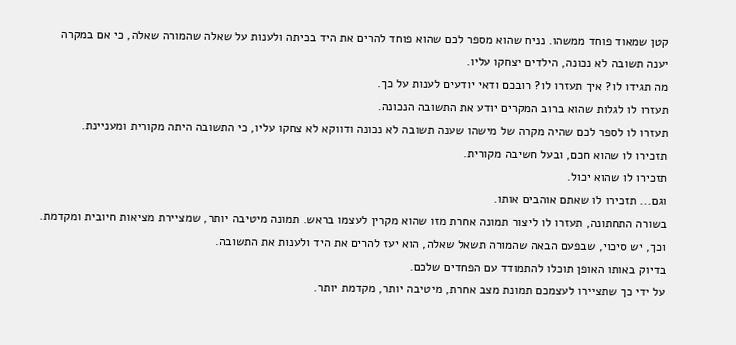קטן שמאוד פוחד ממשהו. נניח שהוא מספר לכם שהוא פוחד להרים את היד בכיתה ולענות על שאלה שהמורה שאלה, כי אם במקרה יענה תשובה לא נכונה, הילדים יצחקו עליו.
מה תגידו לו? איך תעזרו לו? רובכם ודאי יודעים לענות על כך.
תעזרו לו לגלות שהוא ברוב המקרים יודע את התשובה הנכונה.
תעזרו לו לספר לכם שהיה מקרה של מישהו שענה תשובה לא נכונה ודווקא לא צחקו עליו, כי התשובה היתה מקורית ומעניינת.
תזכירו לו שהוא חכם, ובעל חשיבה מקורית.
תזכירו לו שהוא יכול.
וגם... תזכירו לו שאתם אוהבים אותו.
בשורה התחתונה, תעזרו לו ליצור תמונה אחרת מזו שהוא מקרין לעצמו בראש. תמונה מיטיבה יותר, שמציירת מציאות חיובית ומקדמת.
וכך, יש סיכוי, שבפעם הבאה שהמורה תשאל שאלה, הוא יעז להרים את היד ולענות את התשובה.
בדיוק באותו האופן תוכלו להתמודד עם הפחדים שלכם.
על ידי כך שתציירו לעצמכם תמונת מצב אחרת, מיטיבה יותר, מקדמת יותר.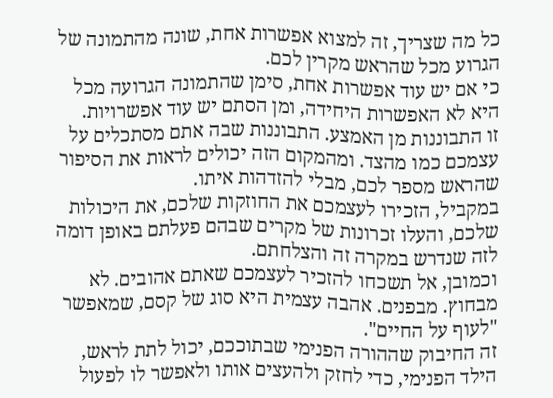כל מה שצריך, זה למצוא אפשרות אחת, שונה מהתמונה של הגרוע מכל שהראש מקרין לכם.
כי אם יש עוד אפשרות אחת, סימן שהתמונה הגרועה מכל היא לא האפשרות היחידה, ומן הסתם יש עוד אפשרויות.
זו התבוננות מן האמצע. התבוננות שבה אתם מסתכלים על עצמכם כמו מהצד. ומהמקום הזה יכולים לראות את הסיפור שהראש מספר לכם, מבלי להזדהות איתו.
במקביל, הזכירו לעצמכם את החוזקות שלכם, את היכולות שלכם, והעלו זכרונות של מקרים שבהם פעלתם באופן דומה לזה שנדרש במקרה זה והצלחתם.
וכמובן, אל תשכחו להזכיר לעצמכם שאתם אהובים. לא מבחוץ. מבפנים. אהבה עצמית היא סוג של קסם, שמאפשר "לעוף על החיים".
זה החיבוק שההורה הפנימי שבתוככם, יכול לתת לראש, הילד הפנימי, כדי לחזק ולהעצים אותו ולאפשר לו לפעול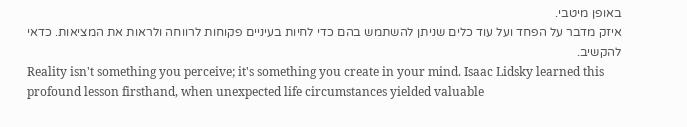באופן מיטבי.
איזק מדבר על הפחד ועל עוד כלים שניתן להשתמש בהם כדי לחיות בעיניים פקוחות לרווחה ולראות את המציאות. כדאי להקשיב.
Reality isn't something you perceive; it's something you create in your mind. Isaac Lidsky learned this profound lesson firsthand, when unexpected life circumstances yielded valuable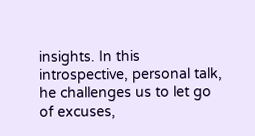insights. In this introspective, personal talk, he challenges us to let go of excuses,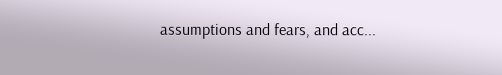assumptions and fears, and acc...